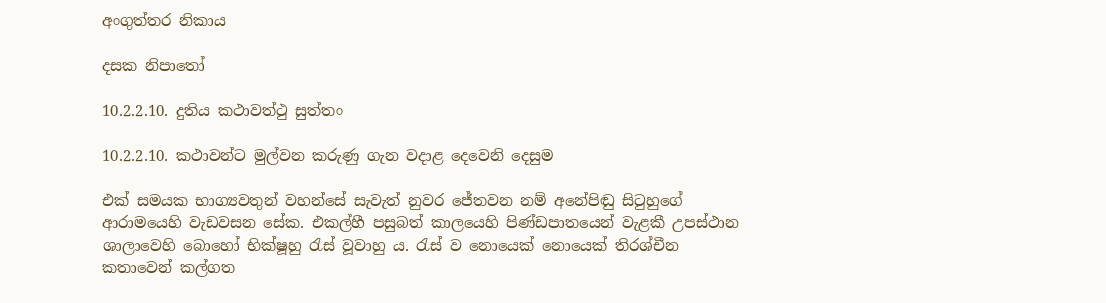අංගුත්තර නිකාය

දසක නිපාතෝ

10.2.2.10. දුතිය කථාවත්ථු සුත්තං

10.2.2.10. කථාවන්ට මුල්වන කරුණු ගැන වදාළ දෙවෙනි දෙසුම

එක් සමයක භාග්‍යවතුන් වහන්සේ සැවැත් නුවර ජේතවන නම් අනේපිඬු සිටුහුගේ ආරාමයෙහි වැඩවසන සේක. එකල්හී පසුබත් කාලයෙහි පිණ්ඩපාතයෙන් වැළකී උපස්ථාන ශාලාවෙහි බොහෝ භික්ෂූහු රැස් වූවාහු ය. රැස් ව නොයෙක් නොයෙක් තිරශ්චීන කතාවෙන් කල්ගත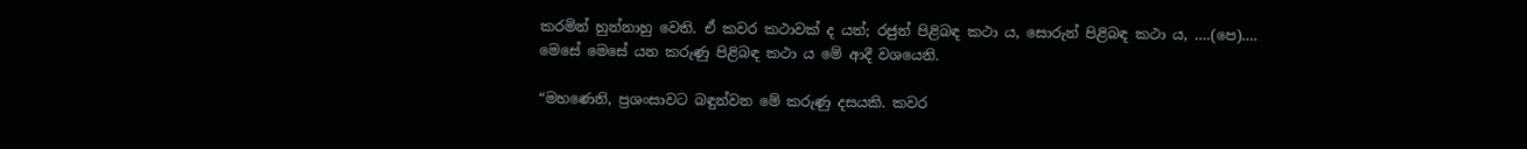කරමින් හුන්නාහු වෙති. ඒ කවර කථාවක් ද යත්; රජුන් පිළිබඳ කථා ය, සොරුන් පිළිබඳ කථා ය, ….(පෙ)…. මෙසේ මෙසේ යන කරුණු පිළිබඳ කථා ය මේ ආදී වශයෙනි.

“මහණෙනි, ප්‍රශංසාවට බඳුන්වන මේ කරුණු දසයකි. කවර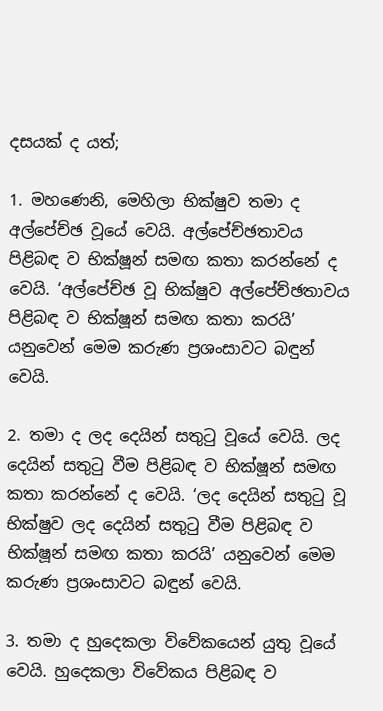දසයක් ද යත්;

1. මහණෙනි, මෙහිලා භික්ෂුව තමා ද අල්පේච්ඡ වූයේ වෙයි. අල්පේච්ඡතාවය පිළිබඳ ව භික්ෂූන් සමඟ කතා කරන්නේ ද වෙයි. ‘අල්පේච්ඡ වූ භික්ෂුව අල්පේච්ඡතාවය පිළිබඳ ව භික්ෂූන් සමඟ කතා කරයි’ යනුවෙන් මෙම කරුණ ප්‍රශංසාවට බඳුන් වෙයි.

2. තමා ද ලද දෙයින් සතුටු වූයේ වෙයි. ලද දෙයින් සතුටු වීම පිළිබඳ ව භික්ෂූන් සමඟ කතා කරන්නේ ද වෙයි. ‘ලද දෙයින් සතුටු වූ භික්ෂුව ලද දෙයින් සතුටු වීම පිළිබඳ ව භික්ෂූන් සමඟ කතා කරයි’ යනුවෙන් මෙම කරුණ ප්‍රශංසාවට බඳුන් වෙයි.

3. තමා ද හුදෙකලා විවේකයෙන් යුතු වූයේ වෙයි. හුදෙකලා විවේකය පිළිබඳ ව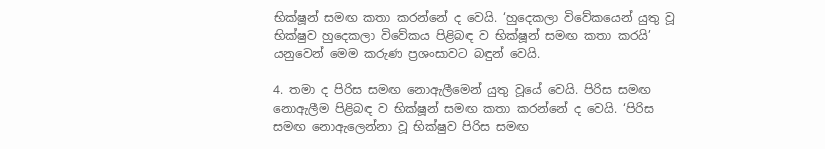භික්ෂූන් සමඟ කතා කරන්නේ ද වෙයි. ‘හුදෙකලා විවේකයෙන් යුතු වූ භික්ෂුව හුදෙකලා විවේකය පිළිබඳ ව භික්ෂූන් සමඟ කතා කරයි’ යනුවෙන් මෙම කරුණ ප්‍රශංසාවට බඳුන් වෙයි.

4. තමා ද පිරිස සමඟ නොඇලීමෙන් යුතු වූයේ වෙයි. පිරිස සමඟ නොඇලීම පිළිබඳ ව භික්ෂූන් සමඟ කතා කරන්නේ ද වෙයි. ‘පිරිස සමඟ නොඇලෙන්නා වූ භික්ෂුව පිරිස සමඟ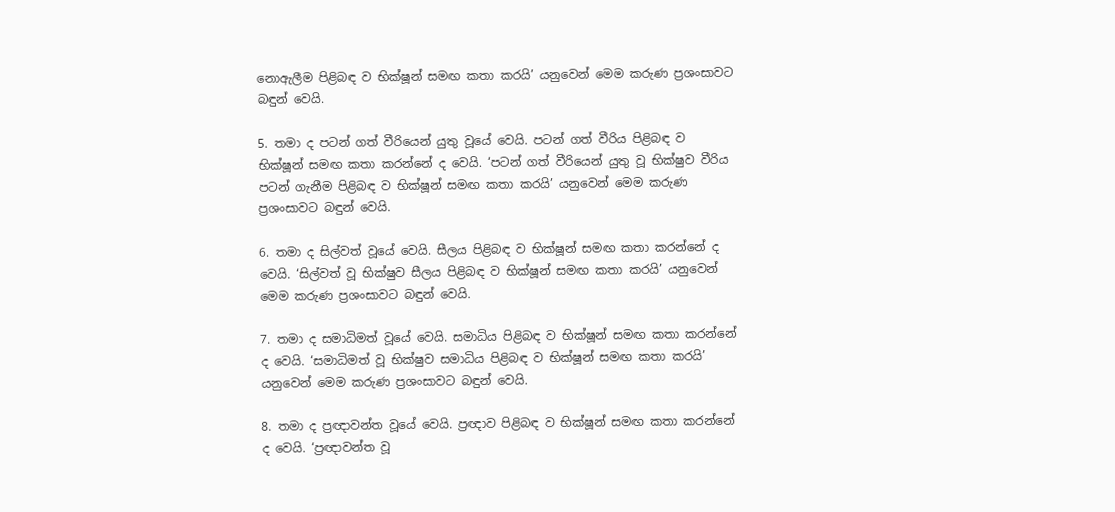නොඇලීම පිළිබඳ ව භික්ෂූන් සමඟ කතා කරයි’ යනුවෙන් මෙම කරුණ ප්‍රශංසාවට බඳුන් වෙයි.

5. තමා ද පටන් ගත් වීරියෙන් යුතු වූයේ වෙයි. පටන් ගත් වීරිය පිළිබඳ ව භික්ෂූන් සමඟ කතා කරන්නේ ද වෙයි. ‘පටන් ගත් වීරියෙන් යුතු වූ භික්ෂුව වීරිය පටන් ගැනීම පිළිබඳ ව භික්ෂූන් සමඟ කතා කරයි’ යනුවෙන් මෙම කරුණ ප්‍රශංසාවට බඳුන් වෙයි.

6. තමා ද සිල්වත් වූයේ වෙයි. සීලය පිළිබඳ ව භික්ෂූන් සමඟ කතා කරන්නේ ද වෙයි. ‘සිල්වත් වූ භික්ෂුව සීලය පිළිබඳ ව භික්ෂූන් සමඟ කතා කරයි’ යනුවෙන් මෙම කරුණ ප්‍රශංසාවට බඳුන් වෙයි.

7. තමා ද සමාධිමත් වූයේ වෙයි. සමාධිය පිළිබඳ ව භික්ෂූන් සමඟ කතා කරන්නේ ද වෙයි. ‘සමාධිමත් වූ භික්ෂුව සමාධිය පිළිබඳ ව භික්ෂූන් සමඟ කතා කරයි’ යනුවෙන් මෙම කරුණ ප්‍රශංසාවට බඳුන් වෙයි.

8. තමා ද ප්‍රඥාවන්ත වූයේ වෙයි. ප්‍රඥාව පිළිබඳ ව භික්ෂූන් සමඟ කතා කරන්නේ ද වෙයි. ‘ප්‍රඥාවන්ත වූ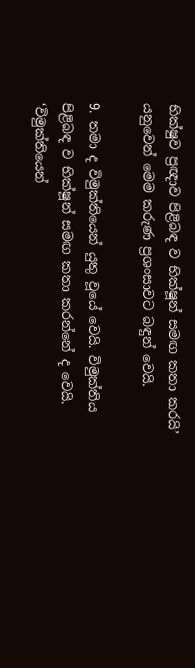භික්ෂුව ප්‍රඥාව පිළිබඳ ව භික්ෂූන් සමඟ කතා කරයි’ යනුවෙන් මෙම කරුණ ප්‍රශංසාවට බඳුන් වෙයි.

9. තමා ද විමුක්තියෙන් යුතු වූයේ වෙයි. විමුක්තිය පිළිබඳ ව භික්ෂූන් සමඟ කතා කරන්නේ ද වෙයි. ‘විමුක්තියෙන්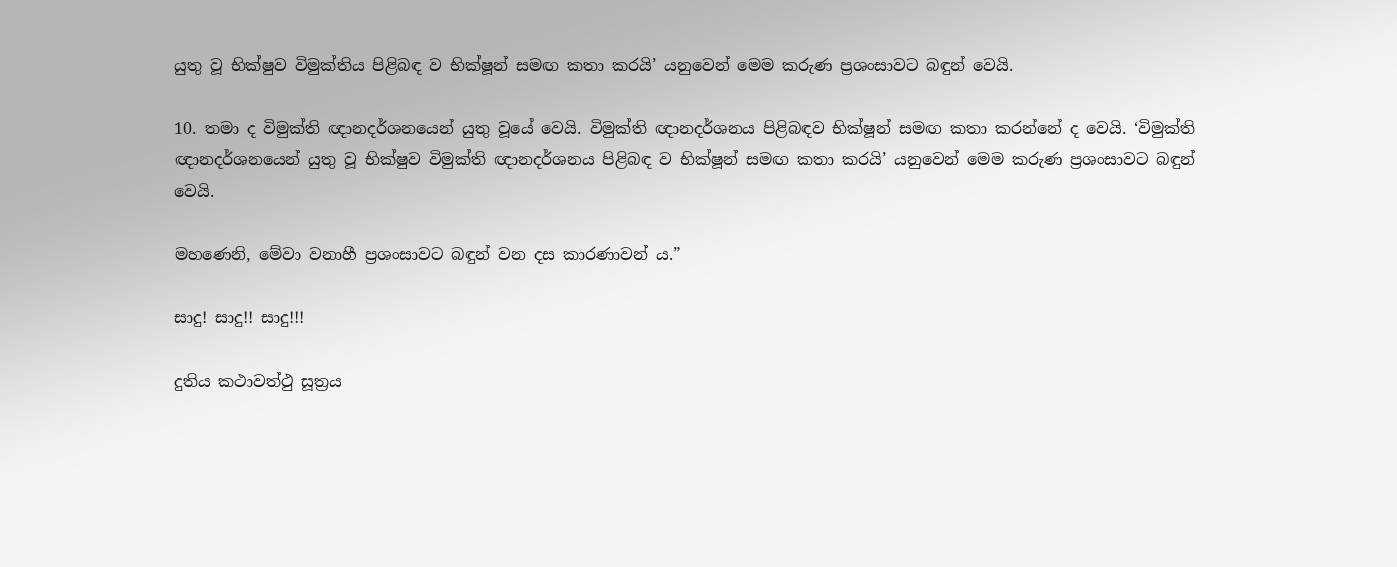යුතු වූ භික්ෂුව විමුක්තිය පිළිබඳ ව භික්ෂූන් සමඟ කතා කරයි’ යනුවෙන් මෙම කරුණ ප්‍රශංසාවට බඳුන් වෙයි.

10. තමා ද විමුක්ති ඥානදර්ශනයෙන් යුතු වූයේ වෙයි. විමුක්ති ඥානදර්ශනය පිළිබඳව භික්ෂූන් සමඟ කතා කරන්නේ ද වෙයි. ‘විමුක්ති ඥානදර්ශනයෙන් යුතු වූ භික්ෂුව විමුක්ති ඥානදර්ශනය පිළිබඳ ව භික්ෂූන් සමඟ කතා කරයි’ යනුවෙන් මෙම කරුණ ප්‍රශංසාවට බඳුන් වෙයි.

මහණෙනි, මේවා වනාහී ප්‍රශංසාවට බඳුන් වන දස කාරණාවන් ය.”

සාදු! සාදු!! සාදු!!!

දුතිය කථාවත්ථු සූත්‍රය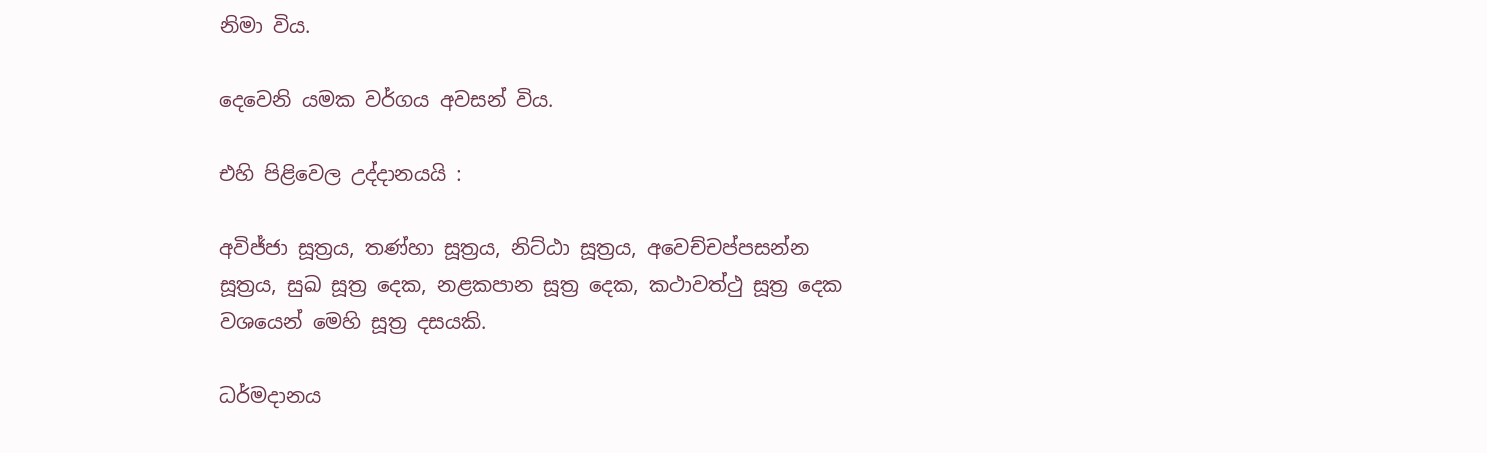නිමා විය.

දෙවෙනි යමක වර්ගය අවසන් විය.

එහි පිළිවෙල උද්දානයයි :

අවිජ්ජා සූත්‍රය, තණ්හා සූත්‍රය, නිට්ඨා සූත්‍රය, අවෙච්චප්පසන්න සූත්‍රය, සුඛ සූත්‍ර දෙක, නළකපාන සූත්‍ර දෙක, කථාවත්ථු සූත්‍ර දෙක වශයෙන් මෙහි සූත්‍ර දසයකි.

ධර්මදානය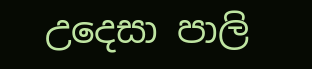උදෙසා පාලි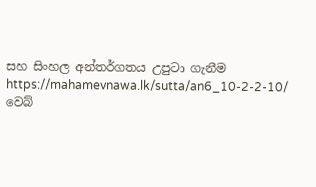සහ සිංහල අන්තර්ගතය උපුටා ගැනීම https://mahamevnawa.lk/sutta/an6_10-2-2-10/ වෙබ්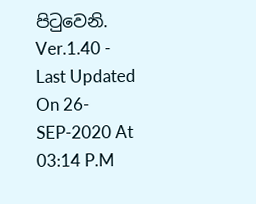පිටුවෙනි.
Ver.1.40 - Last Updated On 26-SEP-2020 At 03:14 P.M